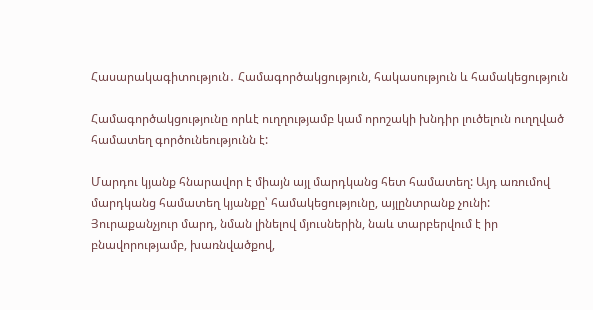Հասարակագիտություն․ Համագործակցություն, հակասություն և համակեցություն

Համագործակցությունը որևէ ուղղությամբ կամ որոշակի խնդիր լուծելուն ուղղված համատեղ գործունեությունն է:

Մարդու կյանք հնարավոր է միայն այլ մարդկանց հետ համատեղ: Այդ առումով մարդկանց համատեղ կյանքը՝ համակեցությունը, այլընտրանք չունի: Յուրաքանչյուր մարդ, նման լինելով մյուսներին, նաև տարբերվում է իր բնավորությամբ, խառնվածքով,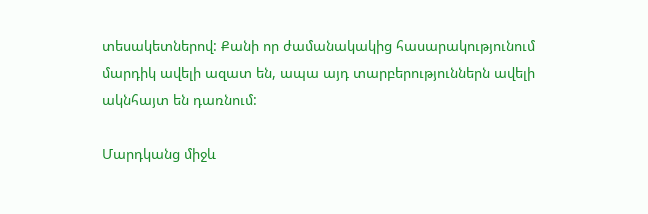տեսակետներով: Քանի որ ժամանակակից հասարակությունում մարդիկ ավելի ազատ են, ապա այդ տարբերություններն ավելի ակնհայտ են դառնում:

Մարդկանց միջև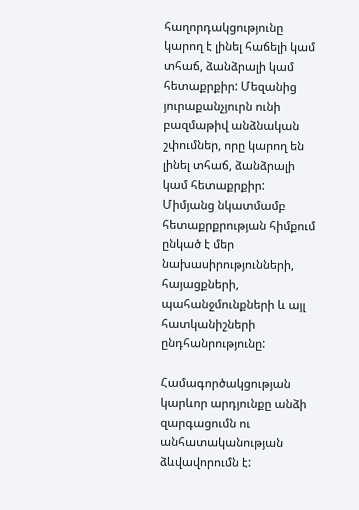հաղորդակցությունը կարող է լինել հաճելի կամ տհաճ, ձանձրալի կամ հետաքրքիր: Մեզանից յուրաքանչյուրն ունի բազմաթիվ անձնական շփումներ, որը կարող են լինել տհաճ, ձանձրալի կամ հետաքրքիր: Միմյանց նկատմամբ հետաքրքրության հիմքում ընկած է մեր նախասիրությունների, հայացքների, պահանջմունքների և այլ հատկանիշների ընդհանրությունը:

Համագործակցության կարևոր արդյունքը անձի զարգացումն ու անհատականության ձևվավորումն է: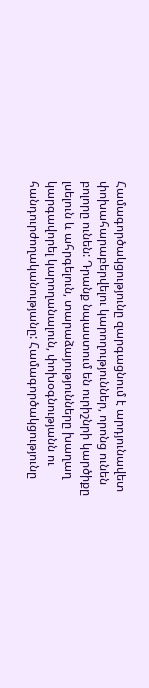Համագործակցությունը զարգացնում է արդյունավետ փոխահարաբերվելու կարողություններ, որոնց ունեն բոլորը ունեն: Դրանք նպաստում են ուրիշնրի կարծիքը լսելուն և ահրգելուն, տարաձայությունները խաղաղ կարգավորել կարողանալուն, փոխօգնությանն ու հանդուրժողականությանը: Համագործակցությունը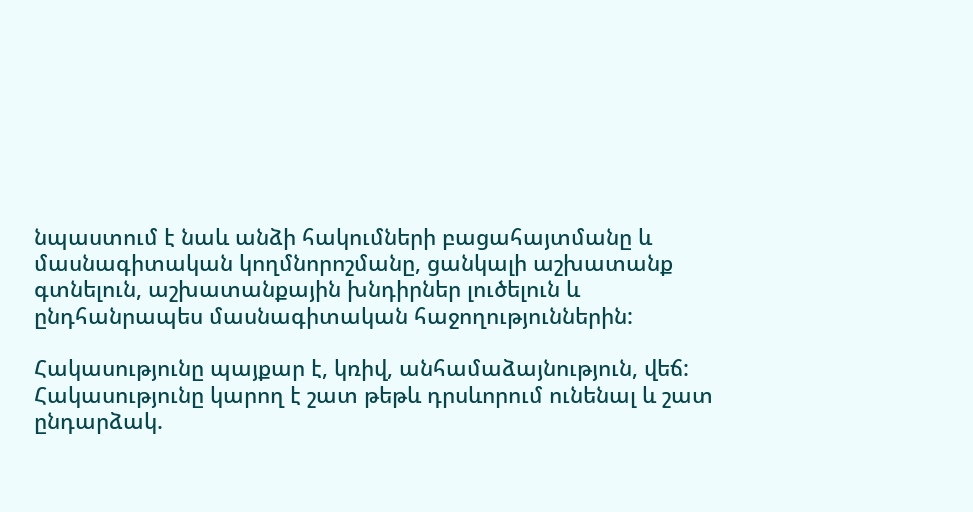նպաստում է նաև անձի հակումների բացահայտմանը և մասնագիտական կողմնորոշմանը, ցանկալի աշխատանք գտնելուն, աշխատանքային խնդիրներ լուծելուն և ընդհանրապես մասնագիտական հաջողություններին:

Հակասությունը պայքար է, կռիվ, անհամաձայնություն, վեճ: Հակասությունը կարող է շատ թեթև դրսևորում ունենալ և շատ ընդարձակ.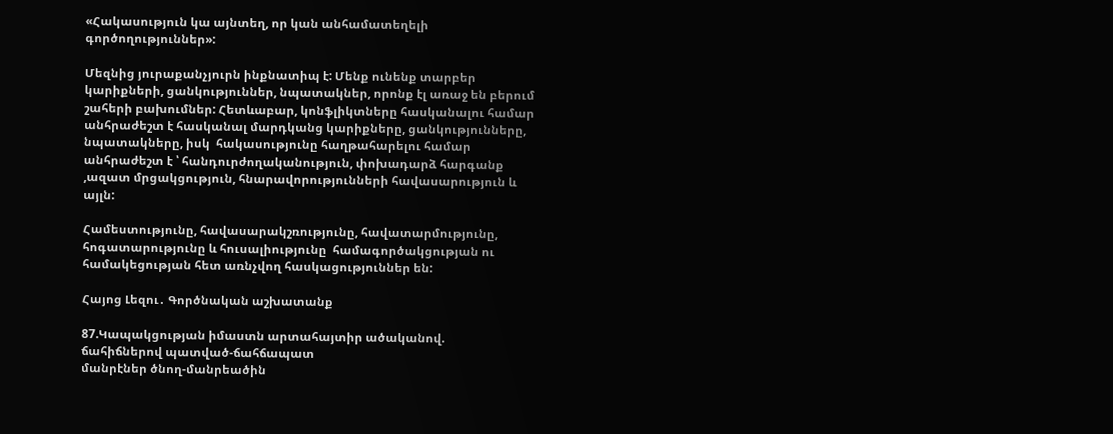«Հակասություն կա այնտեղ, որ կան անհամատեղելի գործողություններ»:

Մեզնից յուրաքանչյուրն ինքնատիպ է: Մենք ունենք տարբեր կարիքների, ցանկություններ, նպատակներ, որոնք էլ առաջ են բերում շահերի բախումներ: Հետևաբար, կոնֆլիկտները հասկանալու համար անհրաժեշտ է հասկանալ մարդկանց կարիքները, ցանկությունները, նպատակները, իսկ  հակասությունը հաղթահարելու համար անհրաժեշտ է ՝ հանդուրժողականություն, փոխադարձ հարգանք ,ազատ մրցակցություն, հնարավորությունների հավասարություն և այլն:

Համեստությունը, հավասարակշռությունը, հավատարմությունը, հոգատարությունը և հուսալիությունը  համագործակցության ու համակեցության հետ առնչվող հասկացություններ են:

Հայոց Լեզու․ Գործնական աշխատանք

87.Կապակցության իմաստն արտահայտիր ածականով.
ճահիճներով պատված-ճահճապատ
մանրէներ ծնող-մանրեածին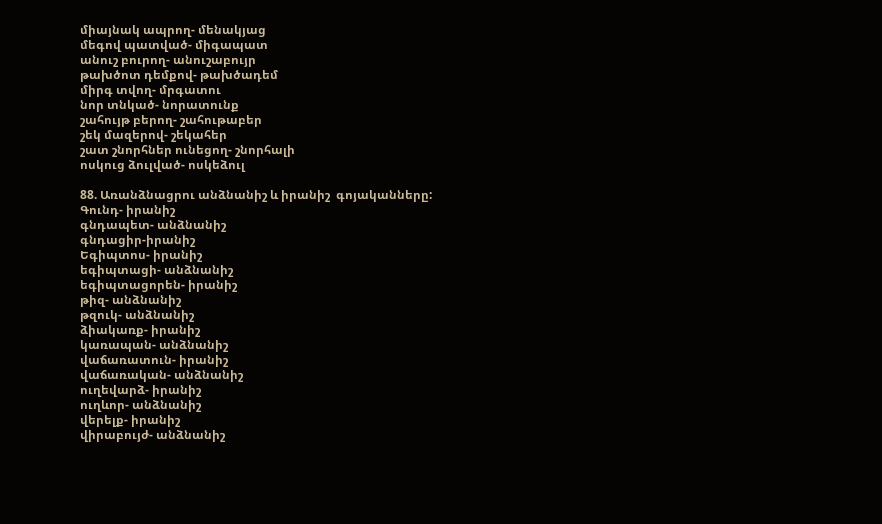միայնակ ապրող- մենակյաց
մեգով պատված- միգապատ
անուշ բուրող- անուշաբույր
թախծոտ դեմքով- թախծադեմ
միրգ տվող- մրգատու
նոր տնկած- նորատունք
շահույթ բերող- շահութաբեր
շեկ մազերով- շեկահեր
շատ շնորհներ ունեցող- շնորհալի
ոսկուց ձուլված- ոսկեձուլ

88. Առանձնացրու անձնանիշ և իրանիշ  գոյականները:
Գունդ- իրանիշ
գնդապետ- անձնանիշ
գնդացիր-իրանիշ
Եգիպտոս- իրանիշ
եգիպտացի- անձնանիշ
եգիպտացորեն- իրանիշ
թիզ- անձնանիշ
թզուկ- անձնանիշ
ձիակառք- իրանիշ
կառապան- անձնանիշ
վաճառատուն- իրանիշ
վաճառական- անձնանիշ
ուղեվարձ- իրանիշ
ուղևոր- անձնանիշ
վերելք- իրանիշ
վիրաբույժ- անձնանիշ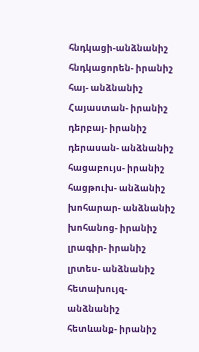հնդկացի-անձնանիշ
հնդկացորեն- իրանիշ
հայ- անձնանիշ
Հայաստան- իրանիշ
դերբայ- իրանիշ
դերասան- անձնանիշ
հացաբույս- իրանիշ
հացթուխ- անձանիշ
խոհարար- անձնանիշ
խոհանոց- իրանիշ
լրագիր- իրանիշ
լրտես- անձնանիշ
հետախույզ-անձնանիշ
հետևանք- իրանիշ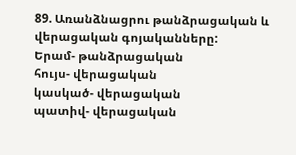89. Առանձնացրու թանձրացական և վերացական գոյականները:
Երամ- թանձրացական
հույս- վերացական
կասկած- վերացական
պատիվ- վերացական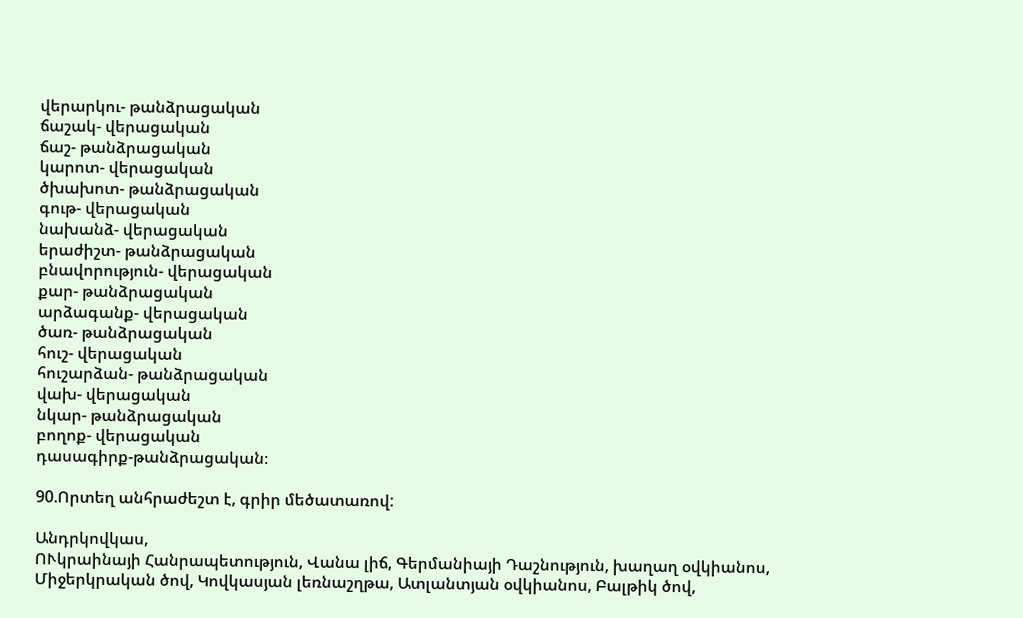վերարկու- թանձրացական
ճաշակ- վերացական
ճաշ- թանձրացական
կարոտ- վերացական
ծխախոտ- թանձրացական
գութ- վերացական
նախանձ- վերացական
երաժիշտ- թանձրացական
բնավորություն- վերացական
քար- թանձրացական
արձագանք- վերացական
ծառ- թանձրացական
հուշ- վերացական
հուշարձան- թանձրացական
վախ- վերացական
նկար- թանձրացական
բողոք- վերացական
դասագիրք-թանձրացական։

90.Որտեղ անհրաժեշտ է, գրիր մեծատառով:

Անդրկովկաս,
ՈՒկրաինայի Հանրապետություն, Վանա լիճ, Գերմանիայի Դաշնություն, խաղաղ օվկիանոս, Միջերկրական ծով, Կովկասյան լեռնաշղթա, Ատլանտյան օվկիանոս, Բալթիկ ծով,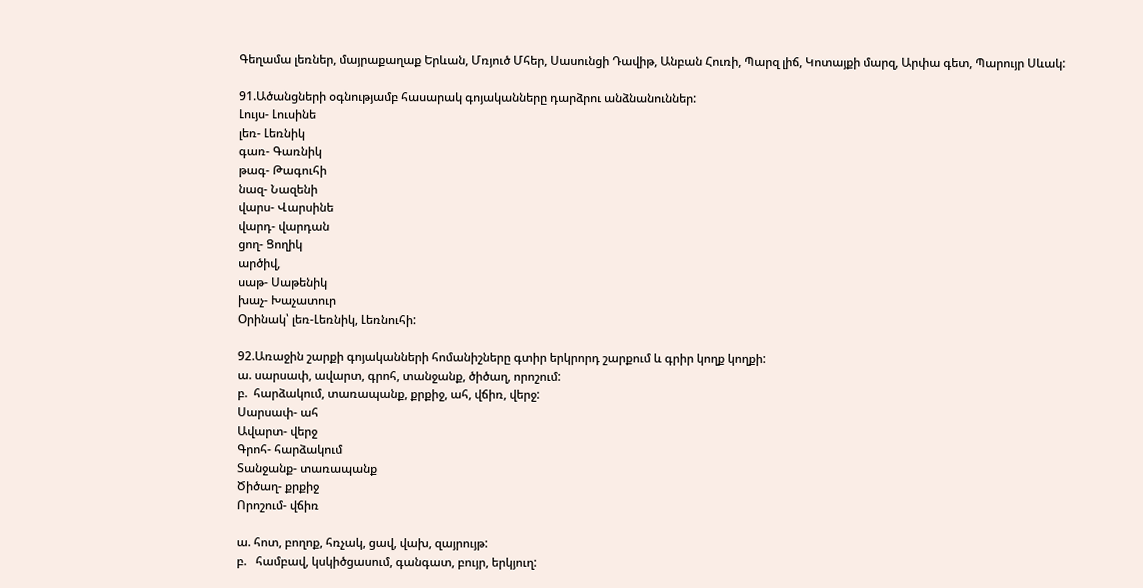Գեղամա լեռներ, մայրաքաղաք Երևան, Մռյուծ Մհեր, Սասունցի Դավիթ, Անբան Հուռի, Պարզ լիճ, Կոտայքի մարզ, Արփա գետ, Պարույր Սևակ:

91.Ածանցների օգնությամբ հասարակ գոյականները դարձրու անձնանուններ:
Լույս- Լուսինե
լեռ- Լեռնիկ
գառ- Գառնիկ
թագ- Թագուհի
նազ- Նազենի
վարս- Վարսինե
վարդ- վարդան
ցող- Ցողիկ
արծիվ,
սաթ- Սաթենիկ
խաչ- Խաչատուր
Օրինակ՝ լեռ-Լեռնիկ, Լեռնուհի:

92.Առաջին շարքի գոյականների հոմանիշները գտիր երկրորդ շարքում և գրիր կողք կողքի:
ա. սարսափ, ավարտ, գրոհ, տանջանք, ծիծաղ, որոշում:
բ.  հարձակում, տառապանք, քրքիջ, ահ, վճիռ, վերջ:
Սարսափ- ահ
Ավարտ- վերջ
Գրոհ- հարձակում
Տանջանք- տառապանք
Ծիծաղ- քրքիջ
Որոշում- վճիռ

ա. հոտ, բողոք, հռչակ, ցավ, վախ, զայրույթ:
բ.   համբավ, կսկիծցասում, գանգատ, բույր, երկյուղ: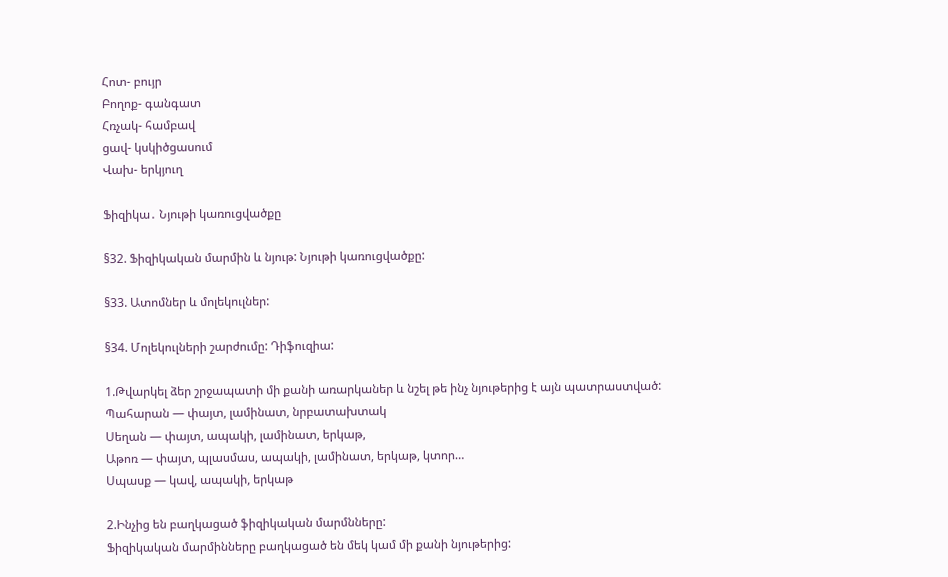Հոտ- բույր
Բողոք- գանգատ
Հռչակ- համբավ
ցավ- կսկիծցասում
Վախ- երկյուղ

Ֆիզիկա․ Նյութի կառուցվածքը

§32. Ֆիզիկական մարմին և նյութ: Նյութի կառուցվածքը:

§33. Ատոմներ և մոլեկուլներ:

§34. Մոլեկուլների շարժումը: Դիֆուզիա:

1.Թվարկել ձեր շրջապատի մի քանի առարկաներ և նշել թե ինչ նյութերից է այն պատրաստված:
Պահարան — փայտ, լամինատ, նրբատախտակ
Սեղան — փայտ, ապակի, լամինատ, երկաթ,
Աթոռ — փայտ, պլասմաս, ապակի, լամինատ, երկաթ, կտոր…
Սպասք — կավ, ապակի, երկաթ

2.Ինչից են բաղկացած ֆիզիկական մարմնները:
Ֆիզիկական մարմինները բաղկացած են մեկ կամ մի քանի նյութերից: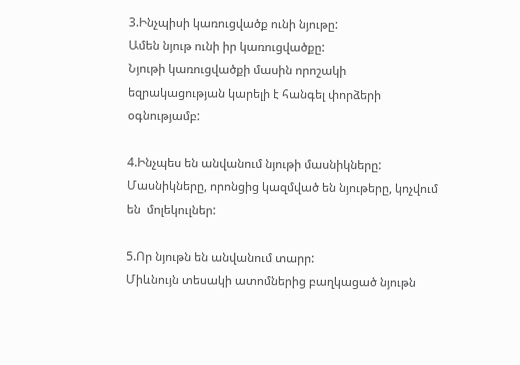3.Ինչպիսի կառուցվածք ունի նյութը:
Ամեն նյութ ունի իր կառուցվածքը:
Նյութի կառուցվածքի մասին որոշակի եզրակացության կարելի է հանգել փորձերի օգնությամբ:

4.Ինչպես են անվանում նյութի մասնիկները:
Մասնիկները, որոնցից կազմված են նյութերը, կոչվում են  մոլեկուլներ:

5.Որ նյութն են անվանում տարր:
Միևնույն տեսակի ատոմներից բաղկացած նյութն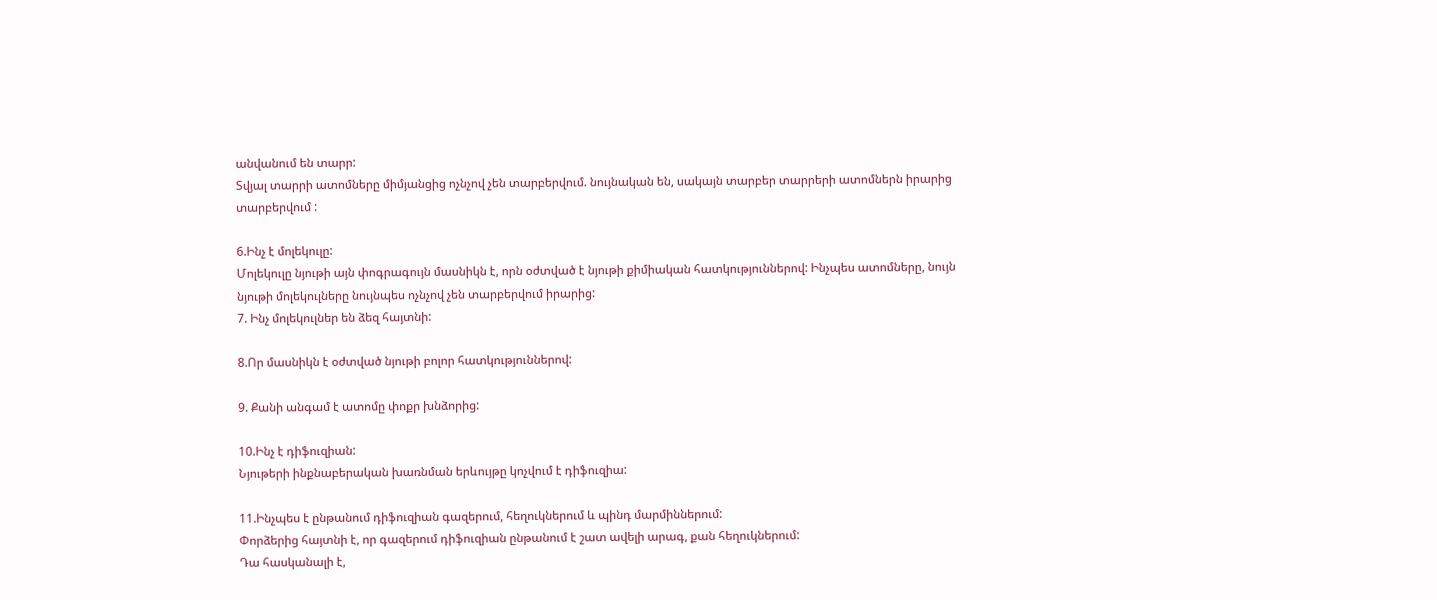անվանում են տարր:
Տվյալ տարրի ատոմները միմյանցից ոչնչով չեն տարբերվում. նույնական են, սակայն տարբեր տարրերի ատոմներն իրարից տարբերվում :

6.Ինչ է մոլեկուլը:
Մոլեկուլը նյութի այն փոգրագույն մասնիկն է, որն օժտված է նյութի քիմիական հատկություններով: Ինչպես ատոմները, նույն նյութի մոլեկուլները նույնպես ոչնչով չեն տարբերվում իրարից:
7. Ինչ մոլեկուլներ են ձեզ հայտնի:

8.Որ մասնիկն է օժտված նյութի բոլոր հատկություններով:

9. Քանի անգամ է ատոմը փոքր խնձորից:

10.Ինչ է դիֆուզիան:
Նյութերի ինքնաբերական խառնման երևույթը կոչվում է դիֆուզիա:

11.Ինչպես է ընթանում դիֆուզիան գազերում, հեղուկներում և պինդ մարմիններում:
Փորձերից հայտնի է, որ գազերում դիֆուզիան ընթանում է շատ ավելի արագ, քան հեղուկներում:
Դա հասկանալի է,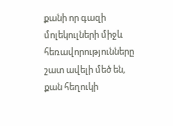քանի որ գազի մոլեկուլների միջև հեռավորությունները շատ ավելի մեծ են, քան հեղուկի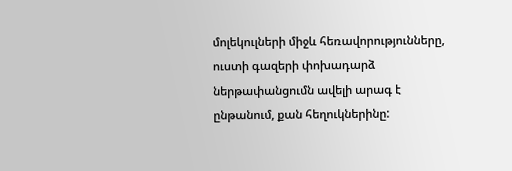մոլեկուլների միջև հեռավորությունները, ուստի գազերի փոխադարձ ներթափանցումն ավելի արագ է ընթանում, քան հեղուկներինը: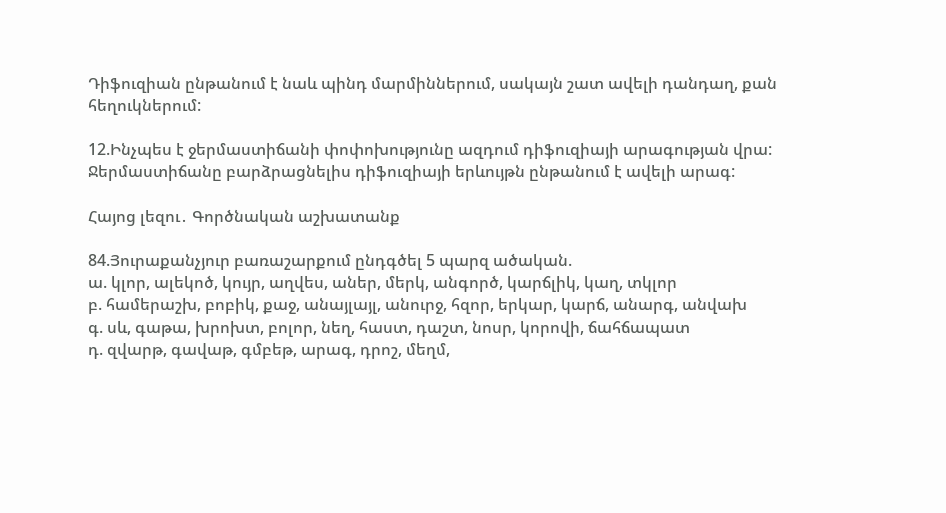Դիֆուզիան ընթանում է նաև պինդ մարմիններում, սակայն շատ ավելի դանդաղ, քան հեղուկներում:

12.Ինչպես է ջերմաստիճանի փոփոխությունը ազդում դիֆուզիայի արագության վրա:
Ջերմաստիճանը բարձրացնելիս դիֆուզիայի երևույթն ընթանում է ավելի արագ:

Հայոց լեզու․ Գործնական աշխատանք

84.Յուրաքանչյուր բառաշարքում ընդգծել 5 պարզ ածական.
ա. կլոր, ալեկոծ, կույր, աղվես, աներ, մերկ, անգործ, կարճլիկ, կաղ, տկլոր
բ. համերաշխ, բոբիկ, քաջ, անայլայլ, անուրջ, հզոր, երկար, կարճ, անարգ, անվախ
գ. սև, գաթա, խրոխտ, բոլոր, նեղ, հաստ, դաշտ, նոսր, կորովի, ճահճապատ
դ. զվարթ, գավաթ, գմբեթ, արագ, դրոշ, մեղմ,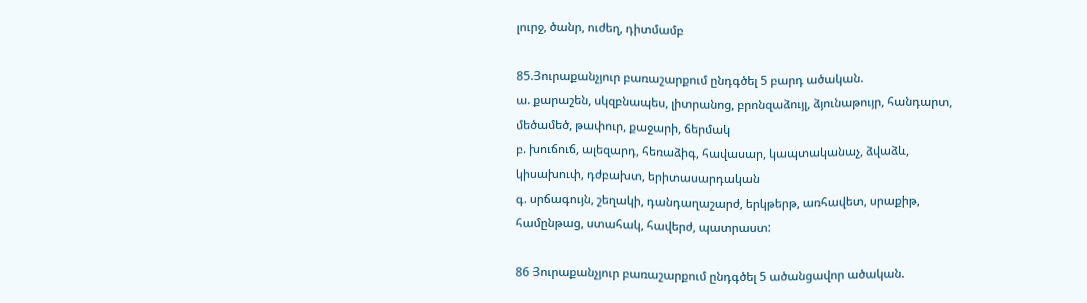լուրջ, ծանր, ուժեղ, դիտմամբ

85.Յուրաքանչյուր բառաշարքում ընդգծել 5 բարդ ածական.
ա. քարաշեն, սկզբնապես, լիտրանոց, բրոնզաձույլ, ձյունաթույր, հանդարտ, մեծամեծ, թափուր, քաջարի, ճերմակ
բ. խուճուճ, ալեզարդ, հեռաձիգ, հավասար, կապտականաչ, ձվաձև, կիսախուփ, դժբախտ, երիտասարդական
գ. սրճագույն, շեղակի, դանդաղաշարժ, երկթերթ, առհավետ, սրաքիթ, համընթաց, ստահակ, հավերժ, պատրաստ:

86 Յուրաքանչյուր բառաշարքում ընդգծել 5 ածանցավոր ածական.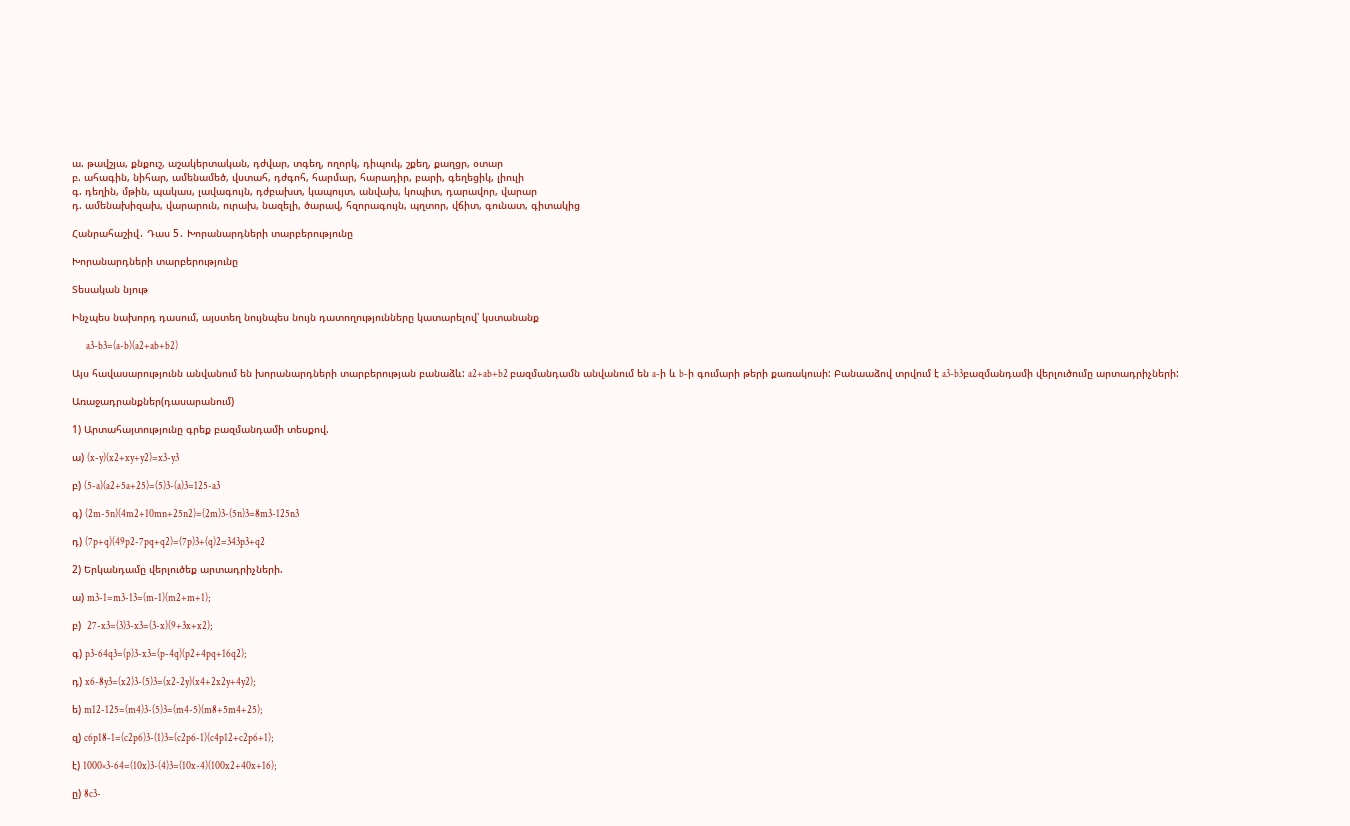ա. թավշյա, քնքուշ, աշակերտական, դժվար, տգեղ, ողորկ, դիպուկ, շքեղ, քաղցր, օտար
բ. ահագին, նիհար, ամենամեծ, վստահ, դժգոհ, հարմար, հարադիր, բարի, գեղեցիկ, լիուլի
գ. դեղին, մթին, պակաս, լավագույն, դժբախտ, կապույտ, անվախ, կոպիտ, դարավոր, վարար
դ. ամենախիզախ, վարարուն, ուրախ, նազելի, ծարավ, հզորագույն, պղտոր, վճիտ, գունատ, գիտակից

Հանրահաշիվ․ Դաս 5․ Խորանարդների տարբերությունը

Խորանարդների տարբերությունը

Տեսական նյութ

Ինչպես նախորդ դասում, այստեղ նույնպես նույն դատողությունները կատարելով՝ կստանանք

       a3-b3=(a-b)(a2+ab+b2)

Այս հավասարությունն անվանում են խորանարդների տարբերության բանաձև: a2+ab+b2 բազմանդամն անվանում են a-ի և b-ի գումարի թերի քառակուսի: Բանաաձով տրվում է a3-b3բազմանդամի վերլուծումը արտադրիչների:

Առաջադրանքներ(դասարանում)

1) Արտահայտությունը գրեք բազմանդամի տեսքով.

ա) (x-y)(x2+xy+y2)=x3-y3

բ) (5-a)(a2+5a+25)=(5)3-(a)3=125-a3

գ) (2m-5n)(4m2+10mn+25n2)=(2m)3-(5n)3=8m3-125n3

դ) (7p+q)(49p2-7pq+q2)=(7p)3+(q)2=343p3+q2

2) Երկանդամը վերլուծեք արտադրիչների.

ա) m3-1=m3-13=(m-1)(m2+m+1);

բ)  27-x3=(3)3-x3=(3-x)(9+3x+x2);

գ) p3-64q3=(p)3-x3=(p-4q)(p2+4pq+16q2);

դ) x6-8y3=(x2)3-(5)3=(x2-2y)(x4+2x2y+4y2);

ե) m12-125=(m4)3-(5)3=(m4-5)(m8+5m4+25);

զ) c6p18-1=(c2p6)3-(1)3=(c2p6-1)(c4p12+c2p6+1);

է) 1000×3-64=(10x)3-(4)3=(10x-4)(100x2+40x+16);

ը) 8c3-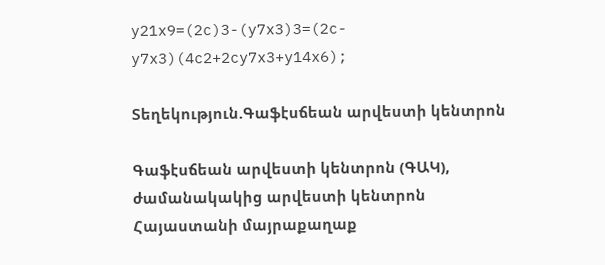y21x9=(2c)3-(y7x3)3=(2c-y7x3)(4c2+2cy7x3+y14x6);

Տեղեկություն.Գաֆէսճեան արվեստի կենտրոն

Գաֆէսճեան արվեստի կենտրոն (ԳԱԿ), ժամանակակից արվեստի կենտրոն Հայաստանի մայրաքաղաք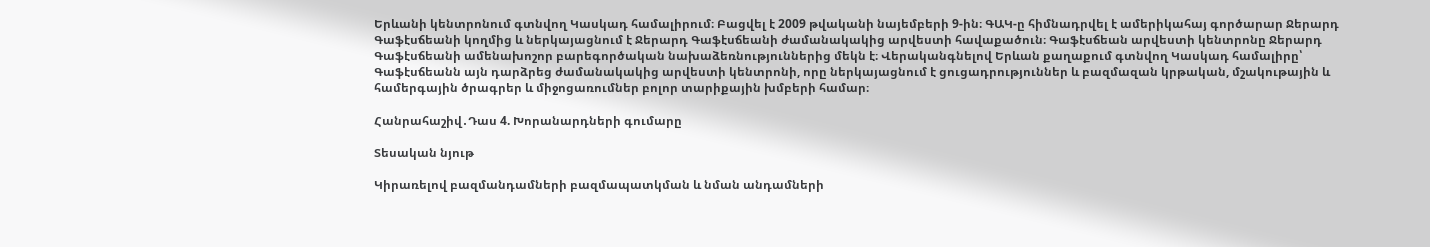Երևանի կենտրոնում գտնվող Կասկադ համալիրում։ Բացվել է 2009 թվականի նայեմբերի 9-ին։ ԳԱԿ-ը հիմնադրվել է ամերիկահայ գործարար Ջերարդ Գաֆէսճեանի կողմից և ներկայացնում է Ջերարդ Գաֆէսճեանի ժամանակակից արվեստի հավաքածուն։ Գաֆէսճեան արվեստի կենտրոնը Ջերարդ Գաֆէսճեանի ամենախոշոր բարեգործական նախաձեռնություններից մեկն է։ Վերականգնելով Երևան քաղաքում գտնվող Կասկադ համալիրը՝ Գաֆէսճեանն այն դարձրեց ժամանակակից արվեստի կենտրոնի, որը ներկայացնում է ցուցադրություններ և բազմազան կրթական, մշակութային և համերգային ծրագրեր և միջոցառումներ բոլոր տարիքային խմբերի համար։

Հանրահաշիվ․Դաս 4. Խորանարդների գումարը

Տեսական նյութ

Կիրառելով բազմանդամների բազմապատկման և նման անդամների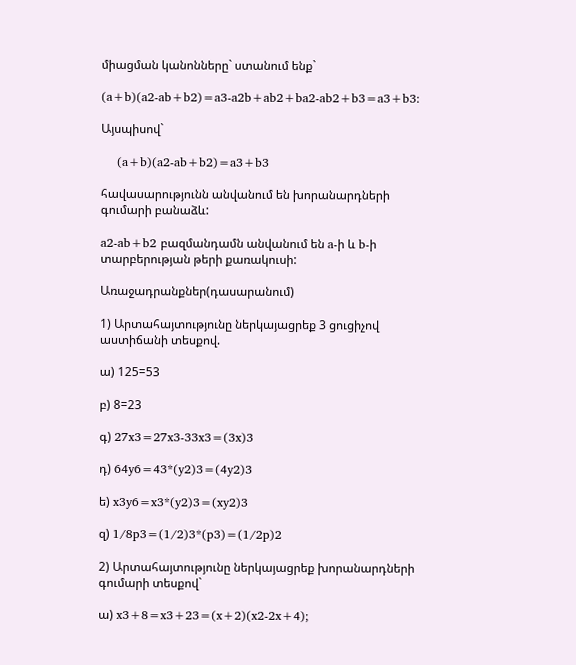միացման կանոնները` ստանում ենք`

(a+b)(a2-ab+b2)=a3-a2b+ab2+ba2-ab2+b3=a3+b3:

Այսպիսով`

    (a+b)(a2-ab+b2)=a3+b3

հավասարությունն անվանում են խորանարդների գումարի բանաձև:

a2-ab+b2 բազմանդամն անվանում են a-ի և b-ի տարբերության թերի քառակուսի:

Առաջադրանքներ(դասարանում)

1) Արտահայտությունը ներկայացրեք 3 ցուցիչով աստիճանի տեսքով.

ա) 125=53

բ) 8=23

գ) 27x3=27x3-33x3=(3x)3

դ) 64y6=43*(y2)3=(4y2)3

ե) x3y6=x3*(y2)3=(xy2)3

զ) 1/8p3=(1/2)3*(p3)=(1/2p)2

2) Արտահայտությունը ներկայացրեք խորանարդների գումարի տեսքով`

ա) x3+8=x3+23=(x+2)(x2-2x+4);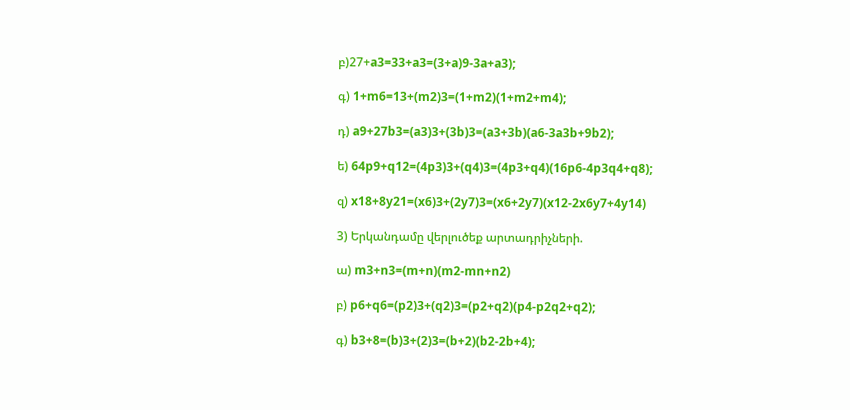բ)27+a3=33+a3=(3+a)9-3a+a3);

գ) 1+m6=13+(m2)3=(1+m2)(1+m2+m4);

դ) a9+27b3=(a3)3+(3b)3=(a3+3b)(a6-3a3b+9b2);

ե) 64p9+q12=(4p3)3+(q4)3=(4p3+q4)(16p6-4p3q4+q8);

զ) x18+8y21=(x6)3+(2y7)3=(x6+2y7)(x12-2x6y7+4y14)

3) Երկանդամը վերլուծեք արտադրիչների.

ա) m3+n3=(m+n)(m2-mn+n2)

բ) p6+q6=(p2)3+(q2)3=(p2+q2)(p4-p2q2+q2);

գ) b3+8=(b)3+(2)3=(b+2)(b2-2b+4);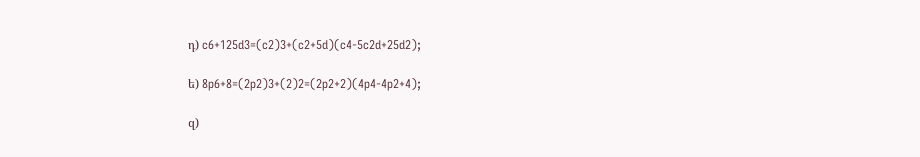դ) c6+125d3=(c2)3+(c2+5d)(c4-5c2d+25d2);

ե) 8p6+8=(2p2)3+(2)2=(2p2+2)(4p4-4p2+4);

զ)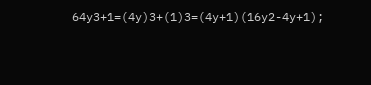64y3+1=(4y)3+(1)3=(4y+1)(16y2-4y+1);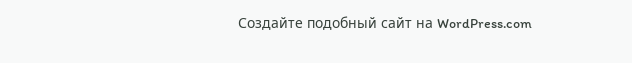Создайте подобный сайт на WordPress.com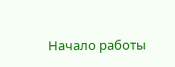Начало работы